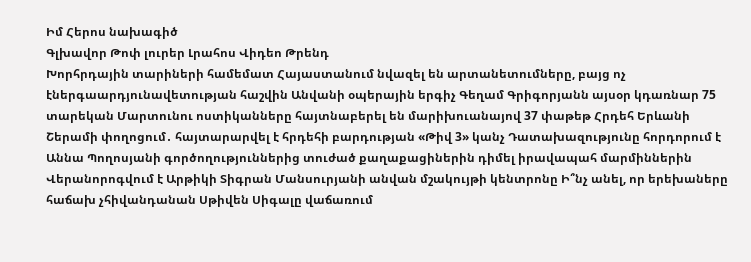Իմ Հերոս նախագիծ
Գլխավոր Թոփ լուրեր Լրահոս Վիդեո Թրենդ
Խորհրդային տարիների համեմատ Հայաստանում նվազել են արտանետումները, բայց ոչ էներգաարդյունավետության հաշվին Անվանի օպերային երգիչ Գեղամ Գրիգորյանն այսօր կդառնար 75 տարեկան Մարտունու ոստիկանները հայտնաբերել են մարիխուանայով 37 փաթեթ Հրդեհ Երևանի Շերամի փողոցում․ հայտարարվել է հրդեհի բարդության «Թիվ 3» կանչ Դատախազությունը հորդորում է Աննա Պողոսյանի գործողություններից տուժած քաղաքացիներին դիմել իրավապահ մարմիններին Վերանորոգվում է Արթիկի Տիգրան Մանսուրյանի անվան մշակույթի կենտրոնը Ի՞նչ անել, որ երեխաները հաճախ չհիվանդանան Սթիվեն Սիգալը վաճառում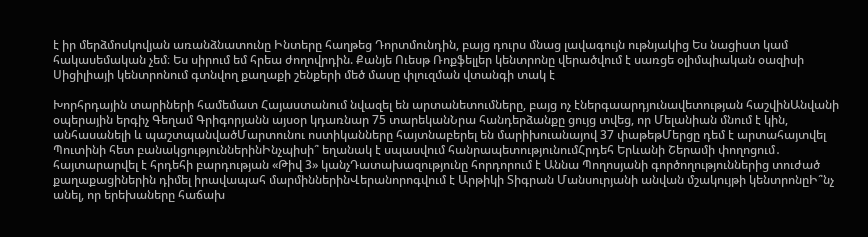է իր մերձմոսկովյան առանձնատունը Ինտերը հաղթեց Դորտմունդին, բայց դուրս մնաց լավագույն ութնյակից Ես նացիստ կամ հակասեմական չեմ։ Ես սիրում եմ հրեա ժողովրդին. Քանյե Ուեսթ Ռոքֆելլեր կենտրոնը վերածվում է սառցե օլիմպիական օազիսի Սիցիլիայի կենտրոնում գտնվող քաղաքի շենքերի մեծ մասը փլուզման վտանգի տակ է

Խորհրդային տարիների համեմատ Հայաստանում նվազել են արտանետումները, բայց ոչ էներգաարդյունավետության հաշվինԱնվանի օպերային երգիչ Գեղամ Գրիգորյանն այսօր կդառնար 75 տարեկանՆրա հանդերձանքը ցույց տվեց, որ Մելանիան մնում է կին, անհասանելի և պաշտպանվածՄարտունու ոստիկանները հայտնաբերել են մարիխուանայով 37 փաթեթՄերցը դեմ է արտահայտվել Պուտինի հետ բանակցություններինԻնչպիսի՞ եղանակ է սպասվում հանրապետությունումՀրդեհ Երևանի Շերամի փողոցում․ հայտարարվել է հրդեհի բարդության «Թիվ 3» կանչԴատախազությունը հորդորում է Աննա Պողոսյանի գործողություններից տուժած քաղաքացիներին դիմել իրավապահ մարմիններինՎերանորոգվում է Արթիկի Տիգրան Մանսուրյանի անվան մշակույթի կենտրոնըԻ՞նչ անել, որ երեխաները հաճախ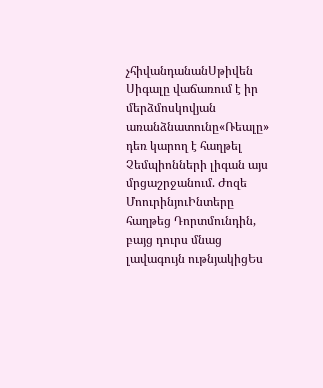չհիվանդանանՍթիվեն Սիգալը վաճառում է իր մերձմոսկովյան առանձնատունը«Ռեալը» դեռ կարող է հաղթել Չեմպիոնների լիգան այս մրցաշրջանում. Ժոզե ՄոուրինյուԻնտերը հաղթեց Դորտմունդին, բայց դուրս մնաց լավագույն ութնյակիցԵս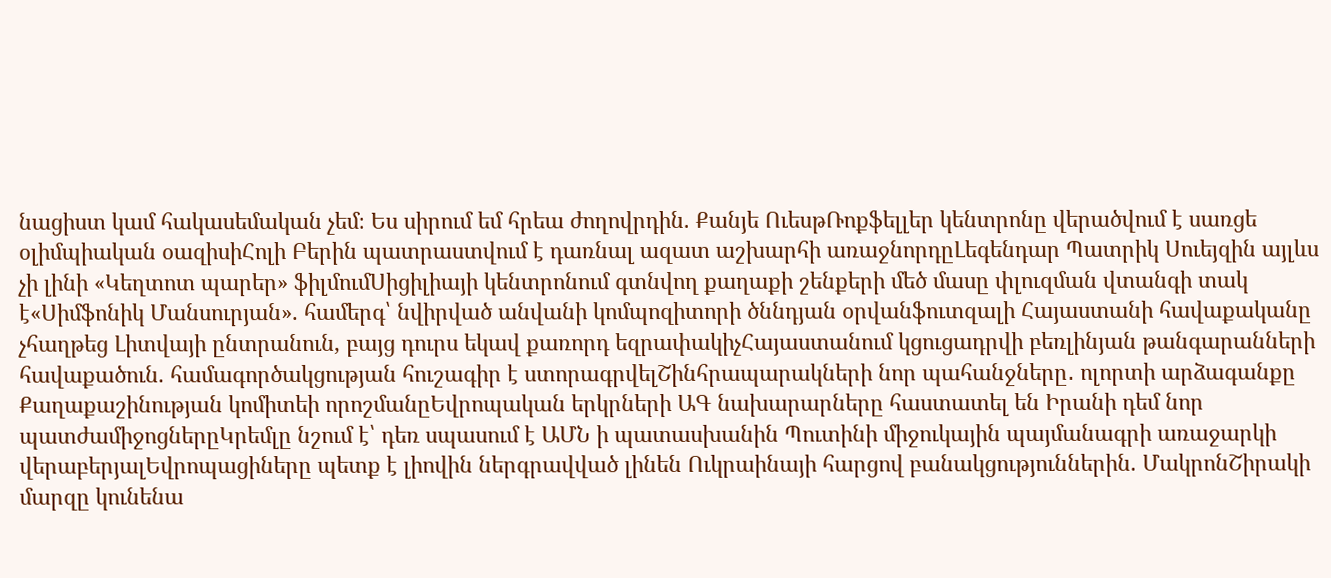նացիստ կամ հակասեմական չեմ։ Ես սիրում եմ հրեա ժողովրդին. Քանյե ՈւեսթՌոքֆելլեր կենտրոնը վերածվում է սառցե օլիմպիական օազիսիՀոլի Բերին պատրաստվում է դառնալ ազատ աշխարհի առաջնորդըԼեգենդար Պատրիկ Սուեյզին այլևս չի լինի «Կեղտոտ պարեր» ֆիլմումՍիցիլիայի կենտրոնում գտնվող քաղաքի շենքերի մեծ մասը փլուզման վտանգի տակ է«Սիմֆոնիկ Մանսուրյան». համերգ՝ նվիրված անվանի կոմպոզիտորի ծննդյան օրվանֆուտզալի Հայաստանի հավաքականը չհաղթեց Լիտվայի ընտրանուն, բայց դուրս եկավ քառորդ եզրափակիչՀայաստանում կցուցադրվի բեռլինյան թանգարանների հավաքածուն. համագործակցության հուշագիր է ստորագրվելՇինհրապարակների նոր պահանջները․ ոլորտի արձագանքը Քաղաքաշինության կոմիտեի որոշմանըԵվրոպական երկրների ԱԳ նախարարները հաստատել են Իրանի դեմ նոր պատժամիջոցներըԿրեմլը նշում է՝ դեռ սպասում է ԱՄՆ ի պատասխանին Պուտինի միջուկային պայմանագրի առաջարկի վերաբերյալԵվրոպացիները պետք է լիովին ներգրավված լինեն Ուկրաինայի հարցով բանակցություններին. ՄակրոնՇիրակի մարզը կունենա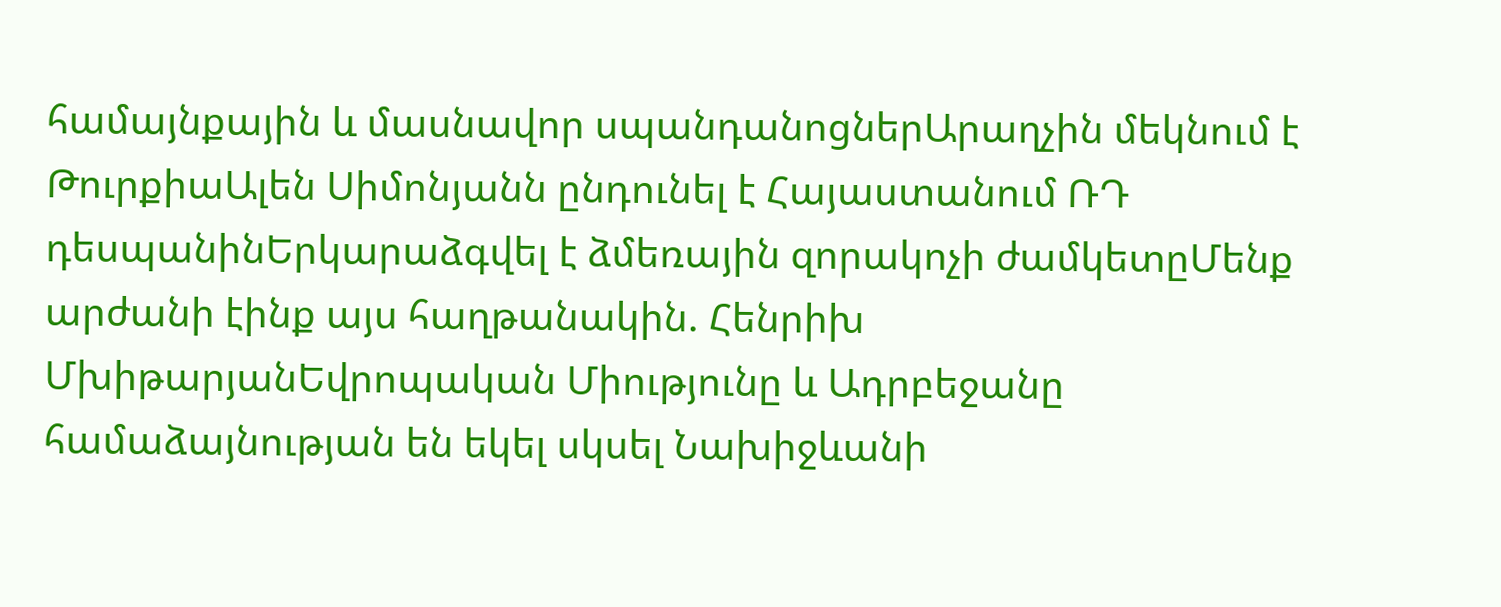համայնքային և մասնավոր սպանդանոցներԱրաղչին մեկնում է ԹուրքիաԱլեն Սիմոնյանն ընդունել է Հայաստանում ՌԴ դեսպանինԵրկարաձգվել է ձմեռային զորակոչի ժամկետըՄենք արժանի էինք այս հաղթանակին. Հենրիխ ՄխիթարյանԵվրոպական Միությունը և Ադրբեջանը համաձայնության են եկել սկսել Նախիջևանի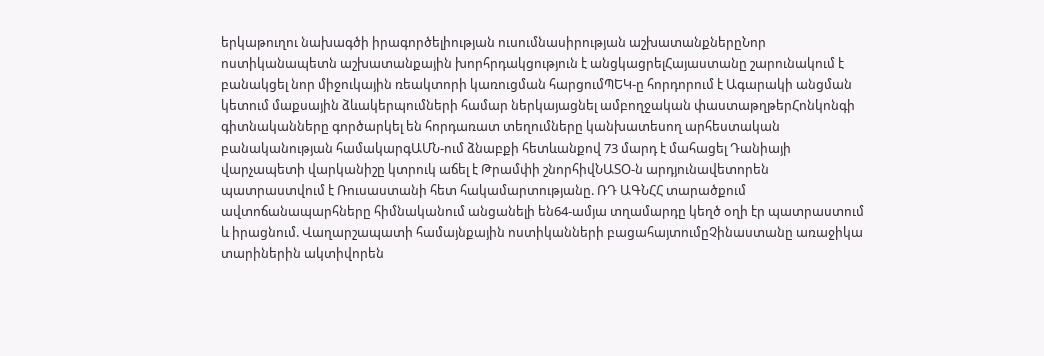երկաթուղու նախագծի իրագործելիության ուսումնասիրության աշխատանքներըՆոր ոստիկանապետն աշխատանքային խորհրդակցություն է անցկացրելՀայաստանը շարունակում է բանակցել նոր միջուկային ռեակտորի կառուցման հարցումՊԵԿ-ը հորդորում է Ագարակի անցման կետում մաքսային ձևակերպումների համար ներկայացնել ամբողջական փաստաթղթերՀոնկոնգի գիտնականները գործարկել են հորդառատ տեղումները կանխատեսող արհեստական բանականության համակարգԱՄՆ-ում ձնաբքի հետևանքով 73 մարդ է մահացել Դանիայի վարչապետի վարկանիշը կտրուկ աճել է Թրամփի շնորհիվՆԱՏՕ-ն արդյունավետորեն պատրաստվում է Ռուսաստանի հետ հակամարտությանը. ՌԴ ԱԳՆՀՀ տարածքում ավտոճանապարհները հիմնականում անցանելի են64-ամյա տղամարդը կեղծ օղի էր պատրաստում և իրացնում. Վաղարշապատի համայնքային ոստիկանների բացահայտումըՉինաստանը առաջիկա տարիներին ակտիվորեն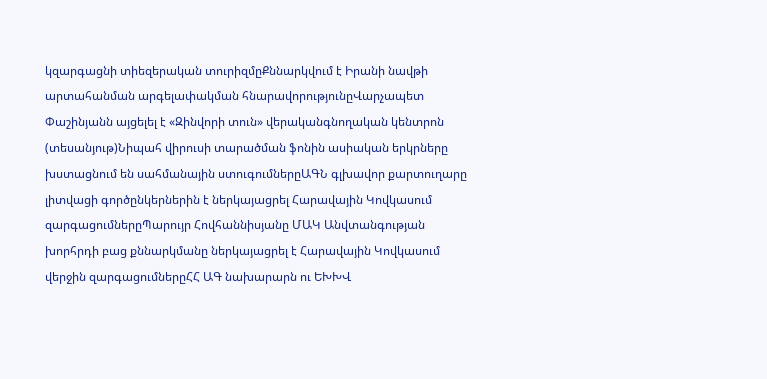կզարգացնի տիեզերական տուրիզմըՔննարկվում է Իրանի նավթի արտահանման արգելափակման հնարավորությունըՎարչապետ Փաշինյանն այցելել է «Զինվորի տուն» վերականգնողական կենտրոն (տեսանյութ)Նիպահ վիրուսի տարածման ֆոնին ասիական երկրները խստացնում են սահմանային ստուգումներըԱԳՆ գլխավոր քարտուղարը լիտվացի գործընկերներին է ներկայացրել Հարավային Կովկասում զարգացումներըՊարույր Հովհաննիսյանը ՄԱԿ Անվտանգության խորհրդի բաց քննարկմանը ներկայացրել է Հարավային Կովկասում վերջին զարգացումներըՀՀ ԱԳ նախարարն ու ԵԽԽՎ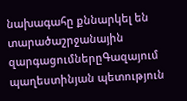նախագահը քննարկել են տարածաշրջանային զարգացումներըԳազայում պաղեստինյան պետություն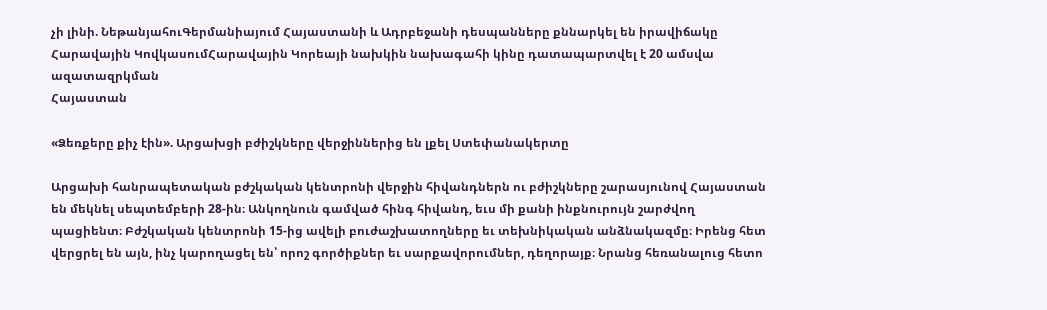չի լինի. ՆեթանյահուԳերմանիայում Հայաստանի և Ադրբեջանի դեսպանները քննարկել են իրավիճակը Հարավային ԿովկասումՀարավային Կորեայի նախկին նախագահի կինը դատապարտվել է 20 ամսվա ազատազրկման
Հայաստան

«Ձեռքերը քիչ էին». Արցախցի բժիշկները վերջիններից են լքել Ստեփանակերտը

Արցախի հանրապետական բժշկական կենտրոնի վերջին հիվանդներն ու բժիշկները շարասյունով Հայաստան են մեկնել սեպտեմբերի 28-ին։ Անկողնուն գամված հինգ հիվանդ, եւս մի քանի ինքնուրույն շարժվող պացիենտ։ Բժշկական կենտրոնի 15-ից ավելի բուժաշխատողները եւ տեխնիկական անձնակազմը։ Իրենց հետ վերցրել են այն, ինչ կարողացել են՝ որոշ գործիքներ եւ սարքավորումներ, դեղորայք։ Նրանց հեռանալուց հետո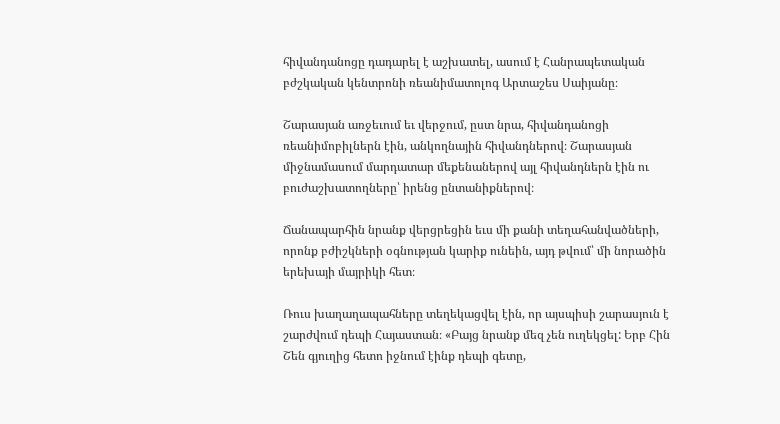հիվանդանոցը դադարել է աշխատել, ասում է Հանրապետական բժշկական կենտրոնի ռեանիմատոլոգ Արտաշես Սաիյանը։

Շարասյան առջեւում եւ վերջում, ըստ նրա, հիվանդանոցի ռեանիմոբիլներն էին, անկողնային հիվանդներով։ Շարասյան միջնամասում մարդատար մեքենաներով այլ հիվանդներն էին ու բուժաշխատողները՝ իրենց ընտանիքներով։

Ճանապարհին նրանք վերցրեցին եւս մի քանի տեղահանվածների, որոնք բժիշկների օգնության կարիք ունեին, այդ թվում՝ մի նորածին երեխայի մայրիկի հետ։

Ռուս խաղաղապահները տեղեկացվել էին, որ այսպիսի շարասյուն է շարժվում դեպի Հայաստան։ «Բայց նրանք մեզ չեն ուղեկցել: Երբ Հին Շեն գյուղից հետո իջնում էինք դեպի գետը,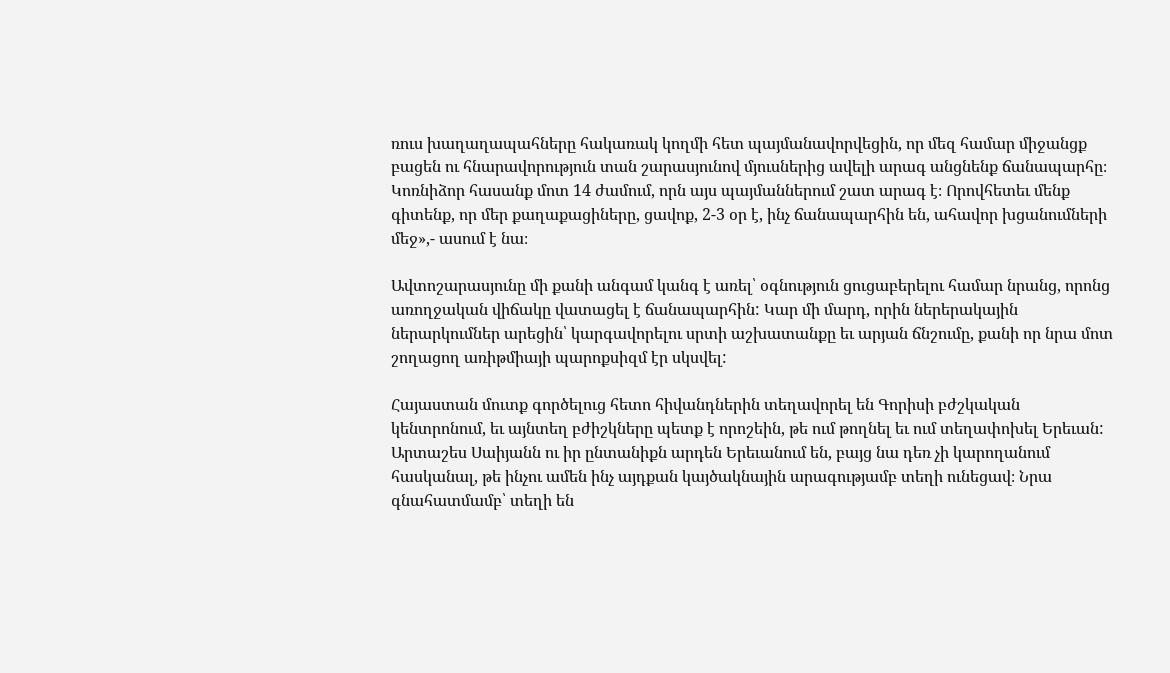ռուս խաղաղապահները հակառակ կողմի հետ պայմանավորվեցին, որ մեզ համար միջանցք բացեն ու հնարավորություն տան շարասյունով մյուսներից ավելի արագ անցնենք ճանապարհը։ Կոռնիձոր հասանք մոտ 14 ժամում, որն այս պայմաններում շատ արագ է։ Որովհետեւ մենք գիտենք, որ մեր քաղաքացիները, ցավոք, 2-3 օր է, ինչ ճանապարհին են, ահավոր խցանումների մեջ»,- ասում է նա։

Ավտոշարասյունը մի քանի անգամ կանգ է առել՝ օգնություն ցուցաբերելու համար նրանց, որոնց առողջական վիճակը վատացել է ճանապարհին: Կար մի մարդ, որին ներերակային ներարկումներ արեցին՝ կարգավորելու սրտի աշխատանքը եւ արյան ճնշումը, քանի որ նրա մոտ շողացող առիթմիայի պարոքսիզմ էր սկսվել:

Հայաստան մուտք գործելուց հետո հիվանդներին տեղավորել են Գորիսի բժշկական կենտրոնում, եւ այնտեղ բժիշկները պետք է որոշեին, թե ում թողնել եւ ում տեղափոխել Երեւան: Արտաշես Սաիյանն ու իր ընտանիքն արդեն Երեւանում են, բայց նա դեռ չի կարողանում հասկանալ, թե ինչու ամեն ինչ այդքան կայծակնային արագությամբ տեղի ունեցավ։ Նրա գնահատմամբ՝ տեղի են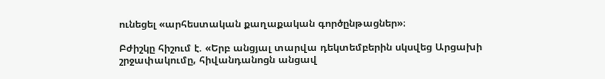ունեցել «արհեստական քաղաքական գործընթացներ»։

Բժիշկը հիշում է. «Երբ անցյալ տարվա դեկտեմբերին սկսվեց Արցախի շրջափակումը, հիվանդանոցն անցավ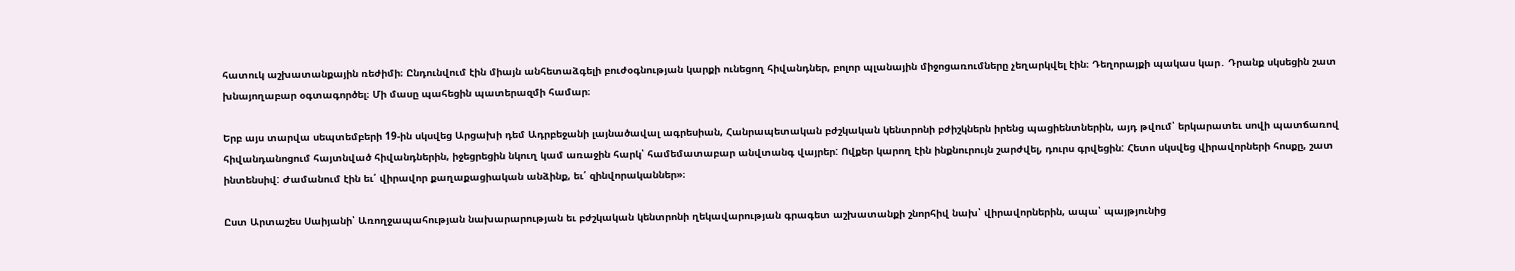հատուկ աշխատանքային ռեժիմի։ Ընդունվում էին միայն անհետաձգելի բուժօգնության կարքի ունեցող հիվանդներ, բոլոր պլանային միջոցառումները չեղարկվել էին։ Դեղորայքի պակաս կար․ Դրանք սկսեցին շատ խնայողաբար օգտագործել։ Մի մասը պահեցին պատերազմի համար։

Երբ այս տարվա սեպտեմբերի 19-ին սկսվեց Արցախի դեմ Ադրբեջանի լայնածավալ ագրեսիան, Հանրապետական բժշկական կենտրոնի բժիշկներն իրենց պացիենտներին, այդ թվում՝ երկարատեւ սովի պատճառով հիվանդանոցում հայտնված հիվանդներին, իջեցրեցին նկուղ կամ առաջին հարկ՝ համեմատաբար անվտանգ վայրեր: Ովքեր կարող էին ինքնուրույն շարժվել, դուրս գրվեցին: Հետո սկսվեց վիրավորների հոսքը, շատ ինտենսիվ: Ժամանում էին եւ՛ վիրավոր քաղաքացիական անձինք, եւ՛ զինվորականներ»։

Ըստ Արտաշես Սաիյանի՝ Առողջապահության նախարարության եւ բժշկական կենտրոնի ղեկավարության գրագետ աշխատանքի շնորհիվ նախ՝ վիրավորներին, ապա՝ պայթյունից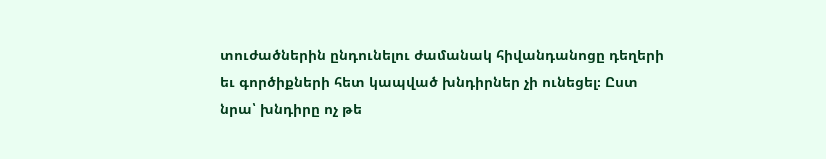տուժածներին ընդունելու ժամանակ հիվանդանոցը դեղերի եւ գործիքների հետ կապված խնդիրներ չի ունեցել։ Ըստ նրա՝ խնդիրը ոչ թե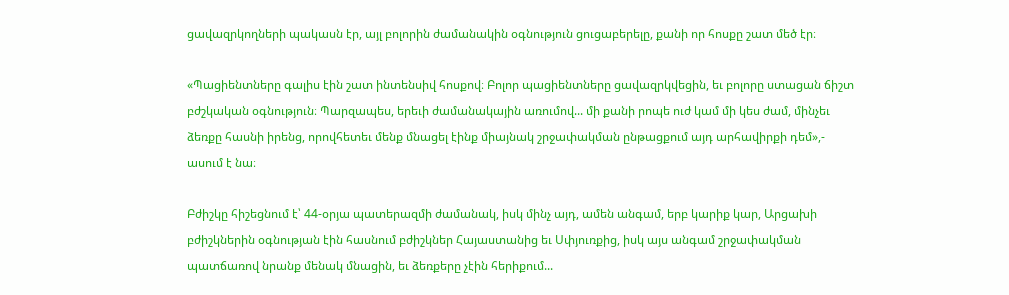ցավազրկողների պակասն էր, այլ բոլորին ժամանակին օգնություն ցուցաբերելը, քանի որ հոսքը շատ մեծ էր։

«Պացիենտները գալիս էին շատ ինտենսիվ հոսքով։ Բոլոր պացիենտները ցավազրկվեցին, եւ բոլորը ստացան ճիշտ բժշկական օգնություն։ Պարզապես, երեւի ժամանակային առումով... մի քանի րոպե ուժ կամ մի կես ժամ, մինչեւ ձեռքը հասնի իրենց, որովհետեւ մենք մնացել էինք միայնակ շրջափակման ընթացքում այդ արհավիրքի դեմ»,- ասում է նա։

Բժիշկը հիշեցնում է՝ 44-օրյա պատերազմի ժամանակ, իսկ մինչ այդ, ամեն անգամ, երբ կարիք կար, Արցախի բժիշկներին օգնության էին հասնում բժիշկներ Հայաստանից եւ Սփյուռքից, իսկ այս անգամ շրջափակման պատճառով նրանք մենակ մնացին, եւ ձեռքերը չէին հերիքում...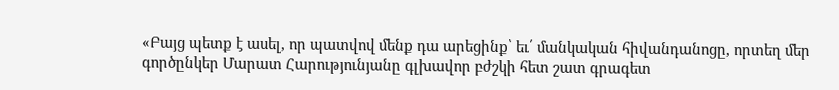«Բայց պետք է ասել, որ պատվով մենք դա արեցինք՝ եւ՛ մանկական հիվանդանոցը, որտեղ մեր գործընկեր Մարատ Հարությունյանը գլխավոր բժշկի հետ շատ գրագետ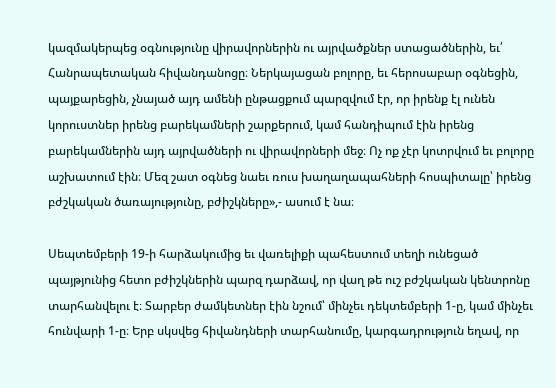կազմակերպեց օգնությունը վիրավորներին ու այրվածքներ ստացածներին, եւ՛ Հանրապետական հիվանդանոցը։ Ներկայացան բոլորը, եւ հերոսաբար օգնեցին, պայքարեցին, չնայած այդ ամենի ընթացքում պարզվում էր, որ իրենք էլ ունեն կորուստներ իրենց բարեկամների շարքերում, կամ հանդիպում էին իրենց բարեկամներին այդ այրվածների ու վիրավորների մեջ։ Ոչ ոք չէր կոտրվում եւ բոլորը աշխատում էին։ Մեզ շատ օգնեց նաեւ ռուս խաղաղապահների հոսպիտալը՝ իրենց բժշկական ծառայությունը, բժիշկները»,- ասում է նա։

Սեպտեմբերի 19-ի հարձակումից եւ վառելիքի պահեստում տեղի ունեցած պայթյունից հետո բժիշկներին պարզ դարձավ, որ վաղ թե ուշ բժշկական կենտրոնը տարհանվելու է։ Տարբեր ժամկետներ էին նշում՝ մինչեւ դեկտեմբերի 1-ը, կամ մինչեւ հունվարի 1-ը։ Երբ սկսվեց հիվանդների տարհանումը, կարգադրություն եղավ, որ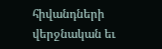հիվանդների վերջնական եւ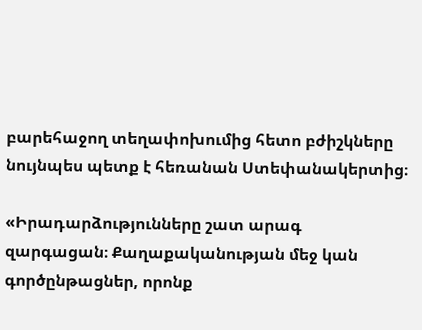բարեհաջող տեղափոխումից հետո բժիշկները նույնպես պետք է հեռանան Ստեփանակերտից։

«Իրադարձությունները շատ արագ զարգացան։ Քաղաքականության մեջ կան գործընթացներ, որոնք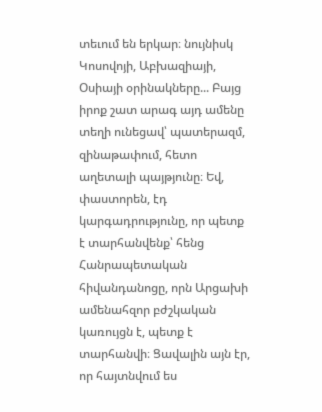տեւում են երկար։ նույնիսկ Կոսովոյի, Աբխազիայի, Օսիայի օրինակները... Բայց իրոք շատ արագ այդ ամենը տեղի ունեցավ՝ պատերազմ, զինաթափում, հետո աղետալի պայթյունը։ Եվ, փաստորեն, էդ կարգադրությունը, որ պետք է տարհանվենք՝ հենց Հանրապետական հիվանդանոցը, որն Արցախի ամենահզոր բժշկական կառույցն է, պետք է տարհանվի։ Ցավալին այն էր, որ հայտնվում ես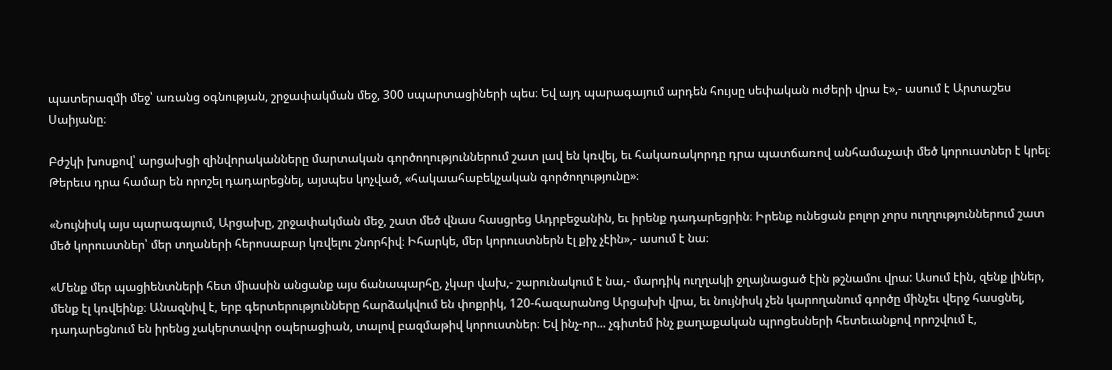պատերազմի մեջ՝ առանց օգնության, շրջափակման մեջ, 300 սպարտացիների պես։ Եվ այդ պարագայում արդեն հույսը սեփական ուժերի վրա է»,- ասում է Արտաշես Սաիյանը։

Բժշկի խոսքով՝ արցախցի զինվորականները մարտական գործողություններում շատ լավ են կռվել, եւ հակառակորդը դրա պատճառով անհամաչափ մեծ կորուստներ է կրել։ Թերեւս դրա համար են որոշել դադարեցնել, այսպես կոչված, «հակաահաբեկչական գործողությունը»։

«Նույնիսկ այս պարագայում, Արցախը, շրջափակման մեջ, շատ մեծ վնաս հասցրեց Ադրբեջանին, եւ իրենք դադարեցրին։ Իրենք ունեցան բոլոր չորս ուղղություններում շատ մեծ կորուստներ՝ մեր տղաների հերոսաբար կռվելու շնորհիվ։ Իհարկե, մեր կորուստներն էլ քիչ չէին»,- ասում է նա։

«Մենք մեր պացիենտների հետ միասին անցանք այս ճանապարհը, չկար վախ,- շարունակում է նա,- մարդիկ ուղղակի ջղայնացած էին թշնամու վրա: Ասում էին, զենք լիներ, մենք էլ կռվեինք։ Անազնիվ է, երբ գերտերությունները հարձակվում են փոքրիկ, 120-հազարանոց Արցախի վրա, եւ նույնիսկ չեն կարողանում գործը մինչեւ վերջ հասցնել, դադարեցնում են իրենց չակերտավոր օպերացիան, տալով բազմաթիվ կորուստներ։ Եվ ինչ-որ... չգիտեմ ինչ քաղաքական պրոցեսների հետեւանքով որոշվում է,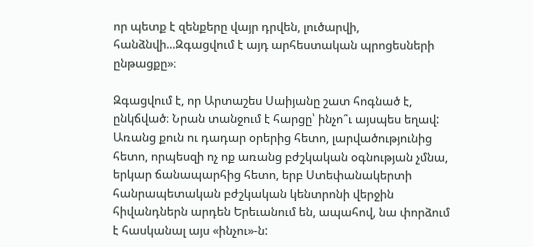որ պետք է զենքերը վայր դրվեն, լուծարվի, հանձնվի...Զգացվում է այդ արհեստական պրոցեսների ընթացքը»։

Զգացվում է, որ Արտաշես Սաիյանը շատ հոգնած է, ընկճված։ Նրան տանջում է հարցը՝ ինչո՞ւ այսպես եղավ: Առանց քուն ու դադար օրերից հետո, լարվածությունից հետո, որպեսզի ոչ ոք առանց բժշկական օգնության չմնա, երկար ճանապարհից հետո, երբ Ստեփանակերտի հանրապետական բժշկական կենտրոնի վերջին հիվանդներն արդեն Երեւանում են, ապահով, նա փորձում է հասկանալ այս «ինչու»-ն: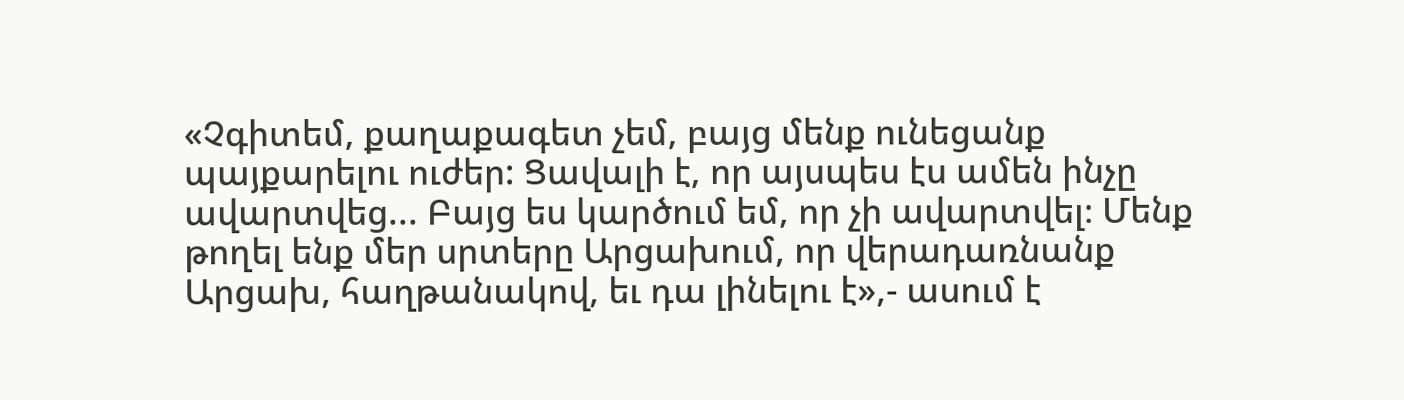«Չգիտեմ, քաղաքագետ չեմ, բայց մենք ունեցանք պայքարելու ուժեր: Ցավալի է, որ այսպես էս ամեն ինչը ավարտվեց... Բայց ես կարծում եմ, որ չի ավարտվել։ Մենք թողել ենք մեր սրտերը Արցախում, որ վերադառնանք Արցախ, հաղթանակով, եւ դա լինելու է»,- ասում է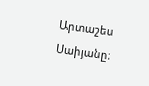Արտաշես Սաիյանը։